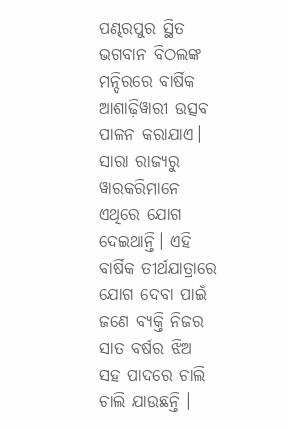ପଣ୍ଢରପୁର ସ୍ଥିତ ଭଗବାନ ବିଠଲଙ୍କ ମନ୍ଦିରରେ ବାର୍ଷିକ ଆଶାଢ଼ିୱାରୀ ଉତ୍ସବ ପାଳନ କରାଯାଏ। ସାରା ରାଜ୍ୟରୁ ୱାରକରିମାନେ ଏଥିରେ ଯୋଗ ଦେଇଥାନ୍ତି। ଏହି ବାର୍ଷିକ ତୀର୍ଥଯାତ୍ରାରେ ଯୋଗ ଦେବା ପାଇଁ ଜଣେ ବ୍ୟକ୍ତି ନିଜର ସାତ ବର୍ଷର ଝିଅ ସହ ପାଦରେ ଚାଲି ଚାଲି ଯାଉଛନ୍ତି ।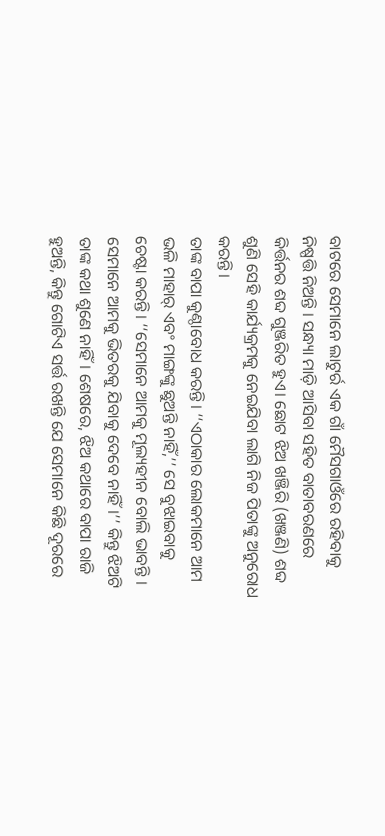ବାଟରେ ସେମାନେ ଲାଟୁର୍ର ଏକ ଗାଁ ମୈସଗାଓଁରେ ରହିବାକୁ ନିଷ୍ପତ୍ତି ନିଅନ୍ତି । ସନ୍ଧ୍ୟା ମାଡ଼ି ଆସିବା ସହିତ ବାତାବରଣରେ କିର୍ତ୍ତନର ଶବ୍ଦ ଗୁଞ୍ଜରିତ ହୁଏ। ଛୋଟ ଝିଅ ଖଞ୍ଜିରି (ଖଞ୍ଜଣି) ଶବ୍ଦ ଶୁଣି ସେହି କାର୍ଯ୍ୟକ୍ରମକୁ ନେଇଯିବା ଲାଗି ନିଜ ପିତାଙ୍କୁ ଅନୁରୋଧ କରନ୍ତି।
ତାଙ୍କ ବାପା କୁଣ୍ଠାବୋଧ କରନ୍ତି। ‘‘ଏଠାକାର ଲୋକମାନେ ଆମ ଭଳି ମାହାର୍ ଏବଂ ମାଙ୍ଗଙ୍କୁ ଛୁଅନ୍ତି ନାହିଁ,’’ ସେ ବୁଝାଇବାକୁ ଚେଷ୍ଟା କରନ୍ତି। ‘‘ସେମାନେ ଆମକୁ ମୂଲ୍ୟହୀନ ବୋଲି ଭାବନ୍ତି । ସେମାନେ ଆମକୁ ଭିତରକୁ ଯିବାକୁ ଦେବେ ନାହିଁ।’’ କିନ୍ତୁ ଝିଅଟି ତାଙ୍କ କଥା ଶୁଣେ ନାହିଁ। ଶେଷରେ, ଝିଅ କଥାରେ ବାପା ରାଜି ହୁଅନ୍ତି, କିନ୍ତୁ ଗୋଟିଏ ସର୍ତ୍ତ ରଖନ୍ତି ଯେ ସେମାନେ କିଛି ଦୂରରେ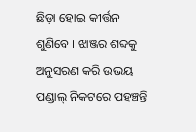ଛିଡ଼ା ହୋଇ କୀର୍ତ୍ତନ ଶୁଣିବେ । ଝାଞ୍ଜର ଶବ୍ଦକୁ ଅନୁସରଣ କରି ଉଭୟ ପଣ୍ଡାଲ୍ ନିକଟରେ ପହଞ୍ଚନ୍ତି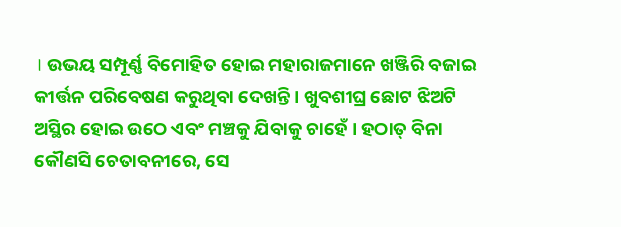। ଉଭୟ ସମ୍ପୂର୍ଣ୍ଣ ବିମୋହିତ ହୋଇ ମହାରାଜମାନେ ଖଞ୍ଜିରି ବଜାଇ କୀର୍ତ୍ତନ ପରିବେଷଣ କରୁଥିବା ଦେଖନ୍ତି । ଖୁବଶୀଘ୍ର ଛୋଟ ଝିଅଟି ଅସ୍ଥିର ହୋଇ ଉଠେ ଏବଂ ମଞ୍ଚକୁ ଯିବାକୁ ଚାହେଁ । ହଠାତ୍ ବିନା କୌଣସି ଚେତାବନୀରେ, ସେ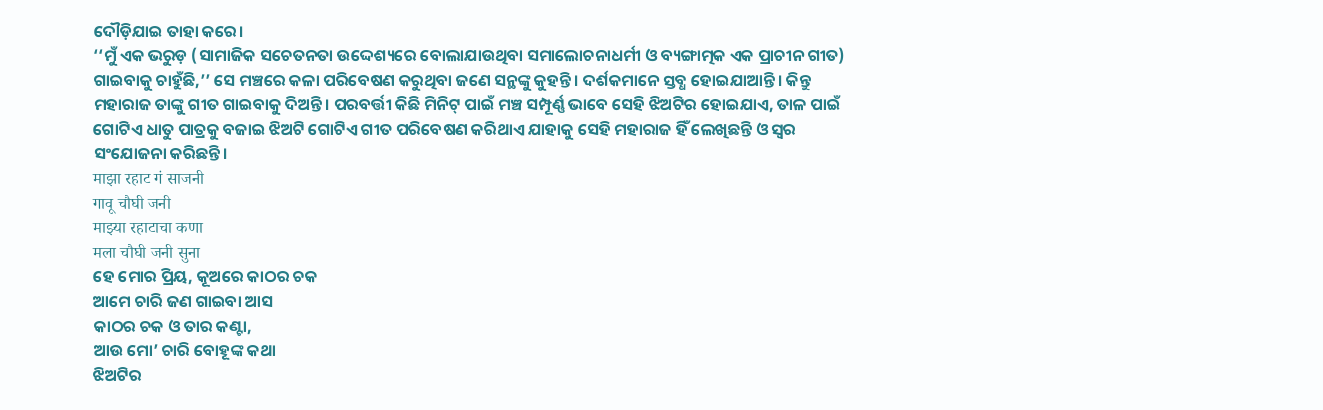ଦୌଡ଼ିଯାଇ ତାହା କରେ।
‘‘ମୁଁ ଏକ ଭରୁଡ଼ (ସାମାଜିକ ସଚେତନତା ଉଦ୍ଦେଶ୍ୟରେ ବୋଲାଯାଉଥିବା ସମାଲୋଚନାଧର୍ମୀ ଓ ବ୍ୟଙ୍ଗାତ୍ମକ ଏକ ପ୍ରାଚୀନ ଗୀତ) ଗାଇବାକୁ ଚାହୁଁଛି,’’ ସେ ମଞ୍ଚରେ କଳା ପରିବେଷଣ କରୁଥିବା ଜଣେ ସନ୍ଥଙ୍କୁ କୁହନ୍ତି । ଦର୍ଶକମାନେ ସ୍ତବ୍ଧ ହୋଇଯାଆନ୍ତି। କିନ୍ତୁ ମହାରାଜ ତାଙ୍କୁ ଗୀତ ଗାଇବାକୁ ଦିଅନ୍ତି। ପରବର୍ତ୍ତୀ କିଛି ମିନିଟ୍ ପାଇଁ ମଞ୍ଚ ସମ୍ପୂର୍ଣ୍ଣ ଭାବେ ସେହି ଝିଅଟିର ହୋଇଯାଏ, ତାଳ ପାଇଁ ଗୋଟିଏ ଧାତୁ ପାତ୍ରକୁ ବଜାଇ ଝିଅଟି ଗୋଟିଏ ଗୀତ ପରିବେଷଣ କରିଥାଏ ଯାହାକୁ ସେହି ମହାରାଜ ହିଁ ଲେଖିଛନ୍ତି ଓ ସ୍ୱର ସଂଯୋଜନା କରିଛନ୍ତି।
माझा रहाट गं साजनी
गावू चौघी जनी
माझ्या रहाटाचा कणा
मला चौघी जनी सुना
ହେ ମୋର ପ୍ରିୟ, କୂଅରେ କାଠର ଚକ
ଆମେ ଚାରି ଜଣ ଗାଇବା ଆସ
କାଠର ଚକ ଓ ତାର କଣ୍ଟା,
ଆଉ ମୋ’ ଚାରି ବୋହୂଙ୍କ କଥା
ଝିଅଟିର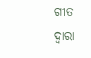ଗୀତ ଦ୍ୱାରା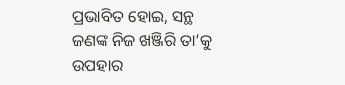ପ୍ରଭାବିତ ହୋଇ, ସନ୍ଥ ଜଣଙ୍କ ନିଜ ଖଞ୍ଜିରି ତା’କୁ ଉପହାର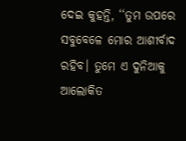ଦେଇ କୁହନ୍ତି, ‘‘ତୁମ ଉପରେ ସବୁବେଳେ ମୋର ଆଶୀର୍ବାଦ ରହିବ। ତୁମେ ଏ ଦୁନିଆକୁ ଆଲୋକିତ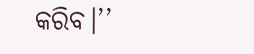କରିବ।’’